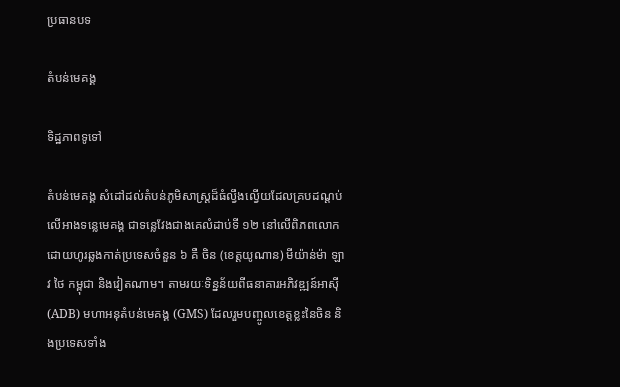ប្រធានបទ

តំបន់មេគង្គ

ទិដ្ឋភាពទូទៅ

តំបន់មេគង្គ សំដៅដល់តំបន់ភូមិសាស្ត្រដ៏ធំល្វឹងល្វើយដែលគ្របដណ្ដប់លើអាងទន្លេមេគង្គ ជាទន្លេវែងជាងគេលំដាប់ទី ១២ នៅលើពិភពលោក ដោយហូរឆ្លងកាត់ប្រទេសចំនួន ៦ គឺ ចិន (ខេត្តយូណាន) មីយ៉ាន់ម៉ា ឡាវ ថៃ កម្ពុជា និងវៀតណាម។ តាមរយៈទិន្នន័យពីធនាគារអភិវឌ្ឍន៍អាស៊ី (ADB) មហាអនុតំបន់មេគង្គ (GMS) ដែលរួមបញ្ចូលខេត្តខ្លះនៃចិន និងប្រទេសទាំង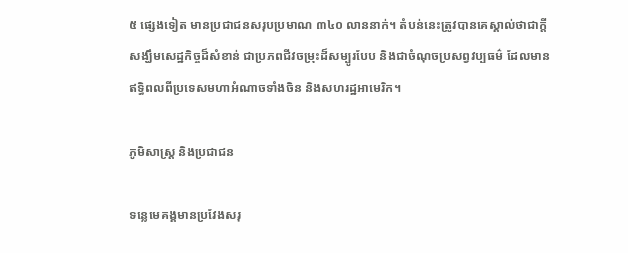៥ ផ្សេងទៀត មានប្រជាជនសរុបប្រមាណ ៣៤០ លាននាក់។ តំបន់នេះត្រូវបានគេស្គាល់ថាជាក្ដីសង្ឃឹមសេដ្ឋកិច្ចដ៏សំខាន់ ជាប្រភពជីវចម្រុះដ៏សម្បូរបែប និងជាចំណុចប្រសព្វវប្បធម៌ ដែលមានឥទ្ធិពលពីប្រទេសមហាអំណាចទាំងចិន និងសហរដ្ឋអាមេរិក។

ភូមិសាស្ត្រ និងប្រជាជន

ទន្លេមេគង្គមានប្រវែងសរុ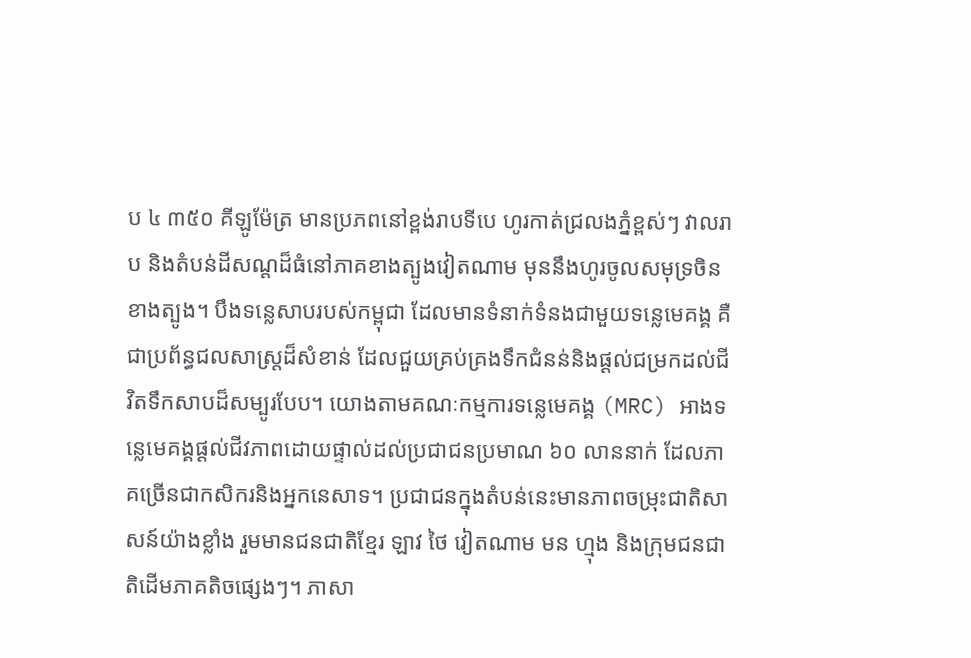ប ៤ ៣៥០ គីឡូម៉ែត្រ មានប្រភពនៅខ្ពង់រាបទីបេ ហូរកាត់ជ្រលងភ្នំខ្ពស់ៗ វាលរាប និងតំបន់ដីសណ្ដដ៏ធំនៅភាគខាងត្បូងវៀតណាម មុននឹងហូរចូលសមុទ្រចិនខាងត្បូង។ បឹងទន្លេសាបរបស់កម្ពុជា ដែលមានទំនាក់ទំនងជាមួយទន្លេមេគង្គ គឺជាប្រព័ន្ធជលសាស្ត្រដ៏សំខាន់ ដែលជួយគ្រប់គ្រងទឹកជំនន់និងផ្ដល់ជម្រកដល់ជីវិតទឹកសាបដ៏សម្បូរបែប។ យោងតាមគណៈកម្មការទន្លេមេគង្គ (MRC) អាងទន្លេមេគង្គផ្ដល់ជីវភាពដោយផ្ទាល់ដល់ប្រជាជនប្រមាណ ៦០ លាននាក់ ដែលភាគច្រើនជាកសិករនិងអ្នកនេសាទ។ ប្រជាជនក្នុងតំបន់នេះមានភាពចម្រុះជាតិសាសន៍យ៉ាងខ្លាំង រួមមានជនជាតិខ្មែរ ឡាវ ថៃ វៀតណាម មន ហ្មុង និងក្រុមជនជាតិដើមភាគតិចផ្សេងៗ។ ភាសា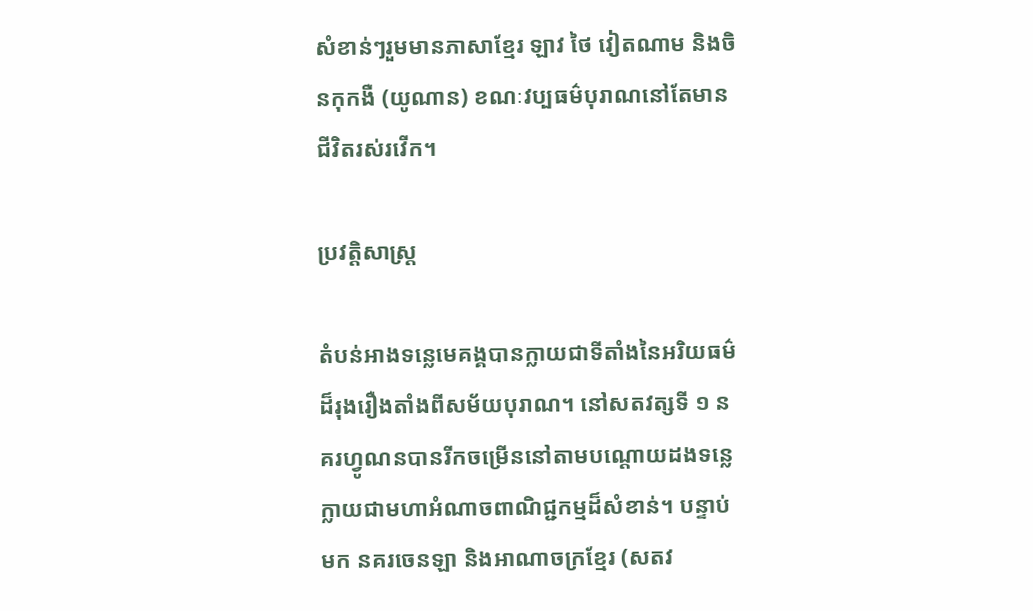សំខាន់ៗរួមមានភាសាខ្មែរ ឡាវ ថៃ វៀតណាម និងចិនកុកងឺ (យូណាន) ខណៈវប្បធម៌បុរាណនៅតែមានជីវិតរស់រវើក។

ប្រវត្តិសាស្ត្រ

តំបន់អាងទន្លេមេគង្គបានក្លាយជាទីតាំងនៃអរិយធម៌ដ៏រុងរឿងតាំងពីសម័យបុរាណ។ នៅសតវត្សទី ១ នគរហ្វូណនបានរីកចម្រើននៅតាមបណ្ដោយដងទន្លេ ក្លាយជាមហាអំណាចពាណិជ្ជកម្មដ៏សំខាន់។ បន្ទាប់មក នគរចេនឡា និងអាណាចក្រខ្មែរ (សតវ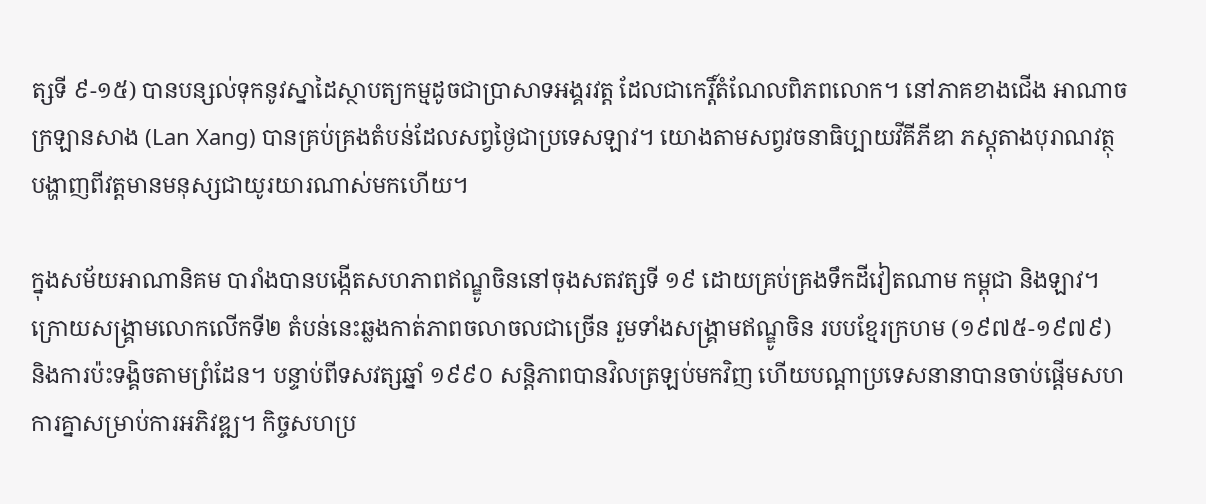ត្សទី ៩-១៥) បានបន្សល់ទុកនូវស្នាដៃស្ថាបត្យកម្មដូចជាប្រាសាទអង្គរវត្ត ដែលជាកេរ្តិ៍តំណែលពិភពលោក។ នៅភាគខាងជើង អាណាចក្រឡានសាង (Lan Xang) បានគ្រប់គ្រងតំបន់ដែលសព្វថ្ងៃជាប្រទេសឡាវ។ យោងតាមសព្វវចនាធិប្បាយវីគីភីឌា ភស្ដុតាងបុរាណវត្ថុបង្ហាញពីវត្តមានមនុស្សជាយូរយារណាស់មកហើយ។

ក្នុងសម័យអាណានិគម បារាំងបានបង្កើតសហភាពឥណ្ឌូចិននៅចុងសតវត្សទី ១៩ ដោយគ្រប់គ្រងទឹកដីវៀតណាម កម្ពុជា និងឡាវ។ ក្រោយសង្គ្រាមលោកលើកទី២ តំបន់នេះឆ្លងកាត់ភាពចលាចលជាច្រើន រួមទាំងសង្គ្រាមឥណ្ឌូចិន របបខ្មែរក្រហម (១៩៧៥-១៩៧៩) និងការប៉ះទង្គិចតាមព្រំដែន។ បន្ទាប់ពីទសវត្សឆ្នាំ ១៩៩០ សន្តិភាពបានវិលត្រឡប់មកវិញ ហើយបណ្ដាប្រទេសនានាបានចាប់ផ្ដើមសហការគ្នាសម្រាប់ការអភិវឌ្ឍ។ កិច្ចសហប្រ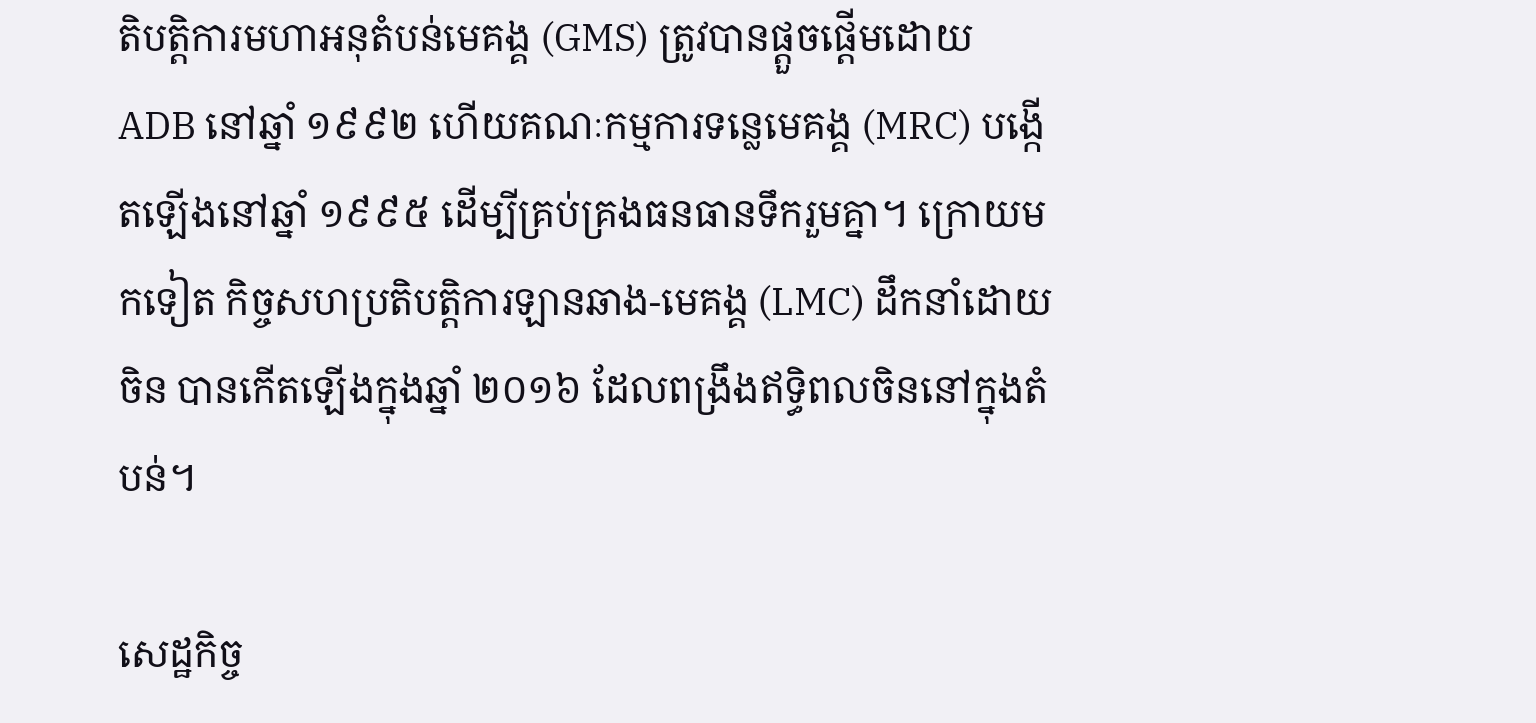តិបត្តិការមហាអនុតំបន់មេគង្គ (GMS) ត្រូវបានផ្ដួចផ្ដើមដោយ ADB នៅឆ្នាំ ១៩៩២ ហើយគណៈកម្មការទន្លេមេគង្គ (MRC) បង្កើតឡើងនៅឆ្នាំ ១៩៩៥ ដើម្បីគ្រប់គ្រងធនធានទឹករួមគ្នា។ ក្រោយមកទៀត កិច្ចសហប្រតិបត្តិការឡានឆាង-មេគង្គ (LMC) ដឹកនាំដោយចិន បានកើតឡើងក្នុងឆ្នាំ ២០១៦ ដែលពង្រឹងឥទ្ធិពលចិននៅក្នុងតំបន់។

សេដ្ឋកិច្ច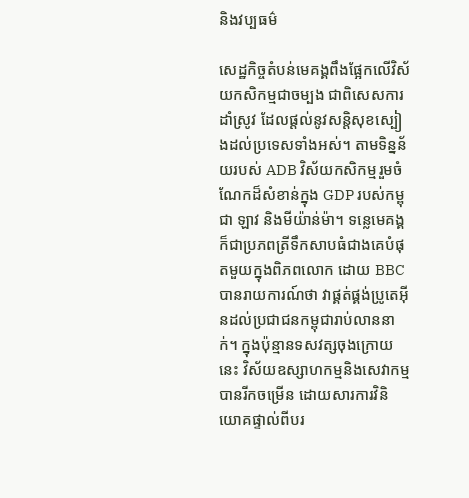និងវប្បធម៌

សេដ្ឋកិច្ចតំបន់មេគង្គពឹងផ្អែកលើវិស័យកសិកម្មជាចម្បង ជាពិសេសការដាំស្រូវ ដែលផ្ដល់នូវសន្តិសុខស្បៀងដល់ប្រទេសទាំងអស់។ តាមទិន្នន័យរបស់ ADB វិស័យកសិកម្មរួមចំណែកដ៏សំខាន់ក្នុង GDP របស់កម្ពុជា ឡាវ និងមីយ៉ាន់ម៉ា។ ទន្លេមេគង្គក៏ជាប្រភពត្រីទឹកសាបធំជាងគេបំផុតមួយក្នុងពិភពលោក ដោយ BBC បានរាយការណ៍ថា វាផ្គត់ផ្គង់ប្រូតេអ៊ីនដល់ប្រជាជនកម្ពុជារាប់លាននាក់។ ក្នុងប៉ុន្មានទសវត្សចុងក្រោយនេះ វិស័យឧស្សាហកម្មនិងសេវាកម្មបានរីកចម្រើន ដោយសារការវិនិយោគផ្ទាល់ពីបរ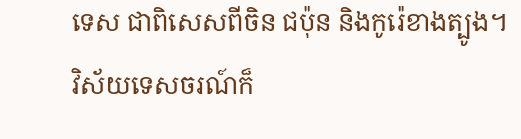ទេស ជាពិសេសពីចិន ជប៉ុន និងកូរ៉េខាងត្បូង។ វិស័យទេសចរណ៍ក៏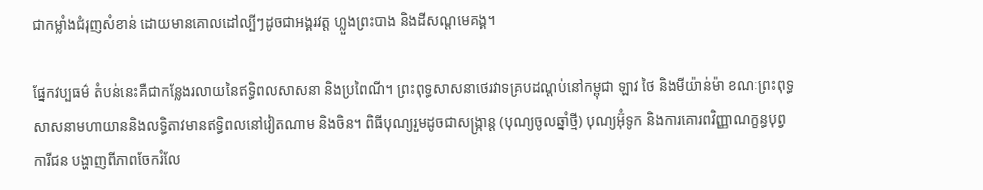ជាកម្លាំងជំរុញសំខាន់ ដោយមានគោលដៅល្បីៗដូចជាអង្គរវត្ត ហ្លួងព្រះបាង និងដីសណ្ដមេគង្គ។

ផ្នែកវប្បធម៌ តំបន់នេះគឺជាកន្លែងរលាយនៃឥទ្ធិពលសាសនា និងប្រពៃណី។ ព្រះពុទ្ធសាសនាថេរវាទគ្របដណ្ដប់នៅកម្ពុជា ឡាវ ថៃ និងមីយ៉ាន់ម៉ា ខណៈព្រះពុទ្ធសាសនាមហាយាននិងលទ្ធិតាវមានឥទ្ធិពលនៅវៀតណាម និងចិន។ ពិធីបុណ្យរួមដូចជាសង្ក្រាន្ត (បុណ្យចូលឆ្នាំថ្មី) បុណ្យអ៊ុំទូក និងការគោរពវិញ្ញាណក្ខន្ធបុព្វការីជន បង្ហាញពីភាពចែករំលែ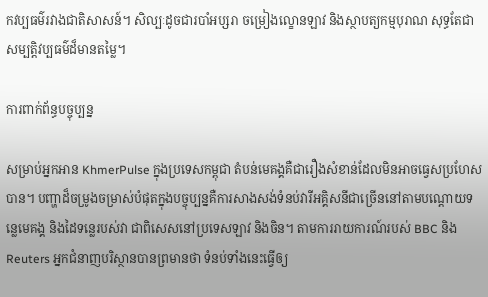កវប្បធម៌រវាងជាតិសាសន៍។ សិល្បៈដូចជារបាំអប្សរា ចម្រៀងល្ខោនឡាវ និងស្ថាបត្យកម្មបុរាណ សុទ្ធតែជាសម្បត្តិវប្បធម៌ដ៏មានតម្លៃ។

ការពាក់ព័ន្ធបច្ចុប្បន្ន

សម្រាប់អ្នកអាន KhmerPulse ក្នុងប្រទេសកម្ពុជា តំបន់មេគង្គគឺជារឿងសំខាន់ដែលមិនអាចធ្វេសប្រហែសបាន។ បញ្ហាដ៏ចម្រូងចម្រាស់បំផុតក្នុងបច្ចុប្បន្នគឺការសាងសង់ទំនប់វារីអគ្គិសនីជាច្រើននៅតាមបណ្ដោយទន្លេមេគង្គ និងដៃទន្លេរបស់វា ជាពិសេសនៅប្រទេសឡាវ និងចិន។ តាមការរាយការណ៍របស់ BBC និង Reuters អ្នកជំនាញបរិស្ថានបានព្រមានថា ទំនប់ទាំងនេះធ្វើឲ្យ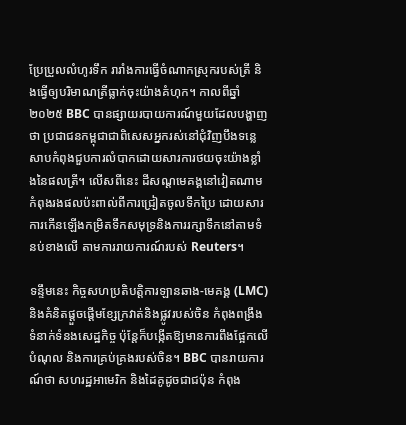ប្រែប្រួលលំហូរទឹក រារាំងការធ្វើចំណាកស្រុករបស់ត្រី និងធ្វើឲ្យបរិមាណត្រីធ្លាក់ចុះយ៉ាងគំហុក។ កាលពីឆ្នាំ ២០២៥ BBC បានផ្សាយរបាយការណ៍មួយដែលបង្ហាញថា ប្រជាជនកម្ពុជាជាពិសេសអ្នករស់នៅជុំវិញបឹងទន្លេសាបកំពុងជួបការលំបាកដោយសារការថយចុះយ៉ាងខ្លាំងនៃផលត្រី។ លើសពីនេះ ដីសណ្ដមេគង្គនៅវៀតណាមកំពុងរងផលប៉ះពាល់ពីការជ្រៀតចូលទឹកប្រៃ ដោយសារការកើនឡើងកម្រិតទឹកសមុទ្រនិងការរក្សាទឹកនៅតាមទំនប់ខាងលើ តាមការរាយការណ៍របស់ Reuters។

ទន្ទឹមនេះ កិច្ចសហប្រតិបត្តិការឡានឆាង-មេគង្គ (LMC) និងគំនិតផ្តួចផ្តើមខ្សែក្រវាត់និងផ្លូវរបស់ចិន កំពុងពង្រឹងទំនាក់ទំនងសេដ្ឋកិច្ច ប៉ុន្តែក៏បង្កើតឱ្យមានការពឹងផ្អែកលើបំណុល និងការគ្រប់គ្រងរបស់ចិន។ BBC បានរាយការណ៍ថា សហរដ្ឋអាមេរិក និងដៃគូដូចជាជប៉ុន កំពុង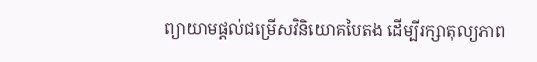ព្យាយាមផ្ដល់ជម្រើសវិនិយោគបៃតង ដើម្បីរក្សាតុល្យភាព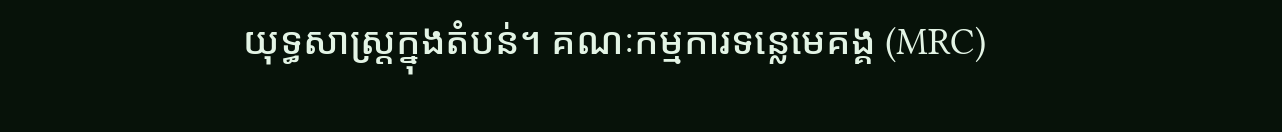យុទ្ធសាស្ត្រក្នុងតំបន់។ គណៈកម្មការទន្លេមេគង្គ (MRC)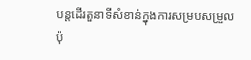បន្តដើរតួនាទីសំខាន់ក្នុងការសម្របសម្រួល ប៉ុ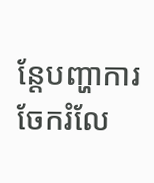ន្តែបញ្ហាការចែករំលែ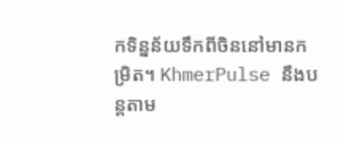កទិន្នន័យទឹកពីចិននៅមានកម្រិត។ KhmerPulse នឹងបន្តតាម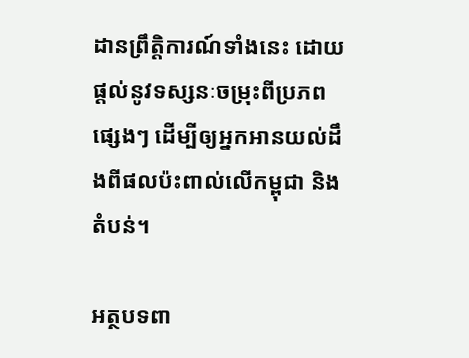ដានព្រឹត្តិការណ៍ទាំងនេះ ដោយផ្តល់នូវទស្សនៈចម្រុះពីប្រភពផ្សេងៗ ដើម្បីឲ្យអ្នកអានយល់ដឹងពីផលប៉ះពាល់លើកម្ពុជា និងតំបន់។

អត្ថបទពា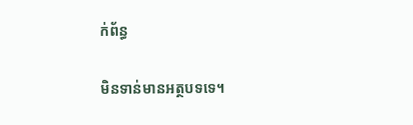ក់ព័ន្ធ

មិនទាន់មានអត្ថបទទេ។